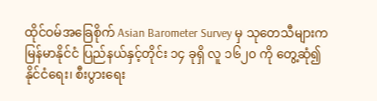ထိုင်ဝမ်အခြေစိုက် Asian Barometer Survey မှ သုတေသီများက မြန်မာနိုင်ငံ ပြည်နယ်နှင့်တိုင်း ၁၄ ခုရှိ လူ ၁၆၂၀ ကို တွေ့ဆုံ၍ နိုင်ငံရေး၊ စီးပွားရေး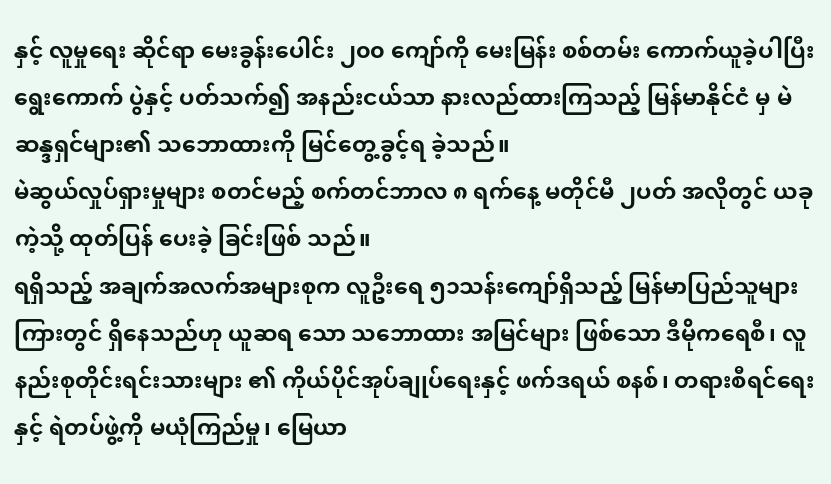နှင့် လူမှုရေး ဆိုင်ရာ မေးခွန်းပေါင်း ၂၀၀ ကျော်ကို မေးမြန်း စစ်တမ်း ကောက်ယူခဲ့ပါပြီး ရွေးကောက် ပွဲနှင့် ပတ်သက်၍ အနည်းငယ်သာ နားလည်ထားကြသည့် မြန်မာနိုင်ငံ မှ မဲဆန္ဒရှင်များ၏ သဘောထားကို မြင်တွေ့ခွင့်ရ ခဲ့သည်။
မဲဆွယ်လှုပ်ရှားမှုများ စတင်မည့် စက်တင်ဘာလ ၈ ရက်နေ့ မတိုင်မီ ၂ပတ် အလိုတွင် ယခုကဲ့သို့ ထုတ်ပြန် ပေးခဲ့ ခြင်းဖြစ် သည်။
ရရှိသည့် အချက်အလက်အများစုက လူဦးရေ ၅၁သန်းကျော်ရှိသည့် မြန်မာပြည်သူများကြားတွင် ရှိနေသည်ဟု ယူဆရ သော သဘောထား အမြင်များ ဖြစ်သော ဒီမိုကရေစီ၊ လူနည်းစုတိုင်းရင်းသားများ ၏ ကိုယ်ပိုင်အုပ်ချုပ်ရေးနှင့် ဖက်ဒရယ် စနစ်၊ တရားစီရင်ရေးနှင့် ရဲတပ်ဖွဲ့ကို မယုံကြည်မှု၊ မြေယာ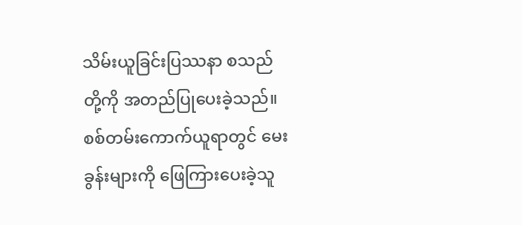သိမ်းယူခြင်းပြဿနာ စသည်တို့ကို အတည်ပြုပေးခဲ့သည်။
စစ်တမ်းကောက်ယူရာတွင် မေးခွန်းများကို ဖြေကြားပေးခဲ့သူ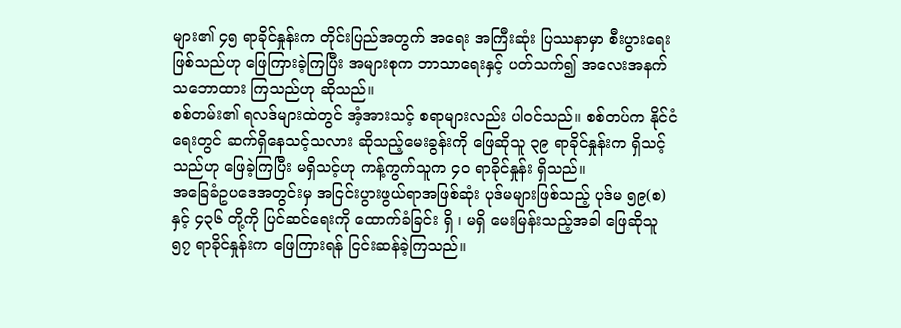များ၏ ၄၅ ရာခိုင်နှုန်းက တိုင်းပြည်အတွက် အရေး အကြီးဆုံး ပြဿနာမှာ စီးပွားရေးဖြစ်သည်ဟု ဖြေကြားခဲ့ကြပြီး အများစုက ဘာသာရေးနှင့် ပတ်သက်၍ အလေးအနက် သဘောထား ကြသည်ဟု ဆိုသည်။
စစ်တမ်း၏ ရလဒ်များထဲတွင် အံ့အားသင့် စရာများလည်း ပါဝင်သည်။ စစ်တပ်က နိုင်ငံရေးတွင် ဆက်ရှိနေသင့်သလား ဆိုသည့်မေးခွန်းကို ဖြေဆိုသူ ၃၉ ရာခိုင်နှုန်းက ရှိသင့်သည်ဟု ဖြေခဲ့ကြပြီး မရှိသင့်ဟု ကန့်ကွက်သူက ၄၀ ရာခိုင်နှုန်း ရှိသည်။
အခြေခံဥပဒေအတွင်းမှ အငြင်းပွားဖွယ်ရာအဖြစ်ဆုံး ပုဒ်မများဖြစ်သည့် ပုဒ်မ ၅၉(စ) နှင့် ၄၃၆ တို့ကို ပြင်ဆင်ရေးကို ထောက်ခံခြင်း ရှိ ၊ မရှိ မေးမြန်းသည့်အခါ ဖြေဆိုသူ ၅၇ ရာခိုင်နှုန်းက ဖြေကြားရန် ငြင်းဆန်ခဲ့ကြသည်။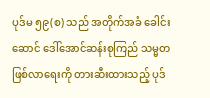ပုဒ်မ ၅၉(စ) သည် အတိုက်အခံ ခေါင်းဆောင် ဒေါ်အောင်ဆန်းစုကြည် သမ္မတဖြစ်လာရေးကို တားဆီးထားသည့် ပုဒ်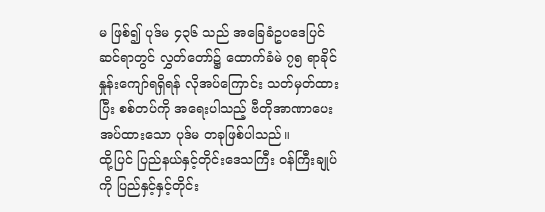မ ဖြစ်၍ ပုဒ်မ ၄၃၆ သည် အခြေခံဥပဒေပြင်ဆင်ရာတွင် လွှတ်တော်၌ ထောက်ခံမဲ ၇၅ ရာခိုင်နှုန်းကျော်ရရှိရန် လိုအပ်ကြောင်း သတ်မှတ်ထားပြီး စစ်တပ်ကို အရေးပါသည့် ဗီတိုအာဏာပေးအပ်ထားသော ပုဒ်မ တခုဖြစ်ပါသည်။
ထို့ပြင် ပြည်နယ်နှင့်တိုင်းဒေသကြီး ဝန်ကြီးချုပ်ကို ပြည်နှင့်နှင့်တိုင်း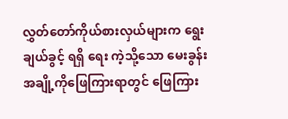လွှတ်တော်ကိုယ်စားလှယ်များက ရွေးချယ်ခွင့် ရရှိ ရေး ကဲ့သို့သော မေးခွန်းအချို့ကိုဖြေကြားရာတွင် ဖြေကြား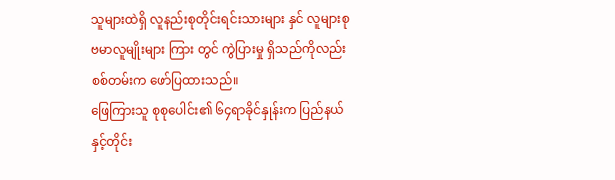သူများထဲရှိ လူနည်းစုတိုင်းရင်းသားများ နှင် လူများစု ဗမာလူမျိုးများ ကြား တွင် ကွဲပြားမှု ရှိသည်ကိုလည်း စစ်တမ်းက ဖော်ပြထားသည်။
ဖြေကြားသူ စုစုပေါင်း၏ ၆၄ရာခိုင်နှုန်းက ပြည်နယ်နှင့်တိုင်း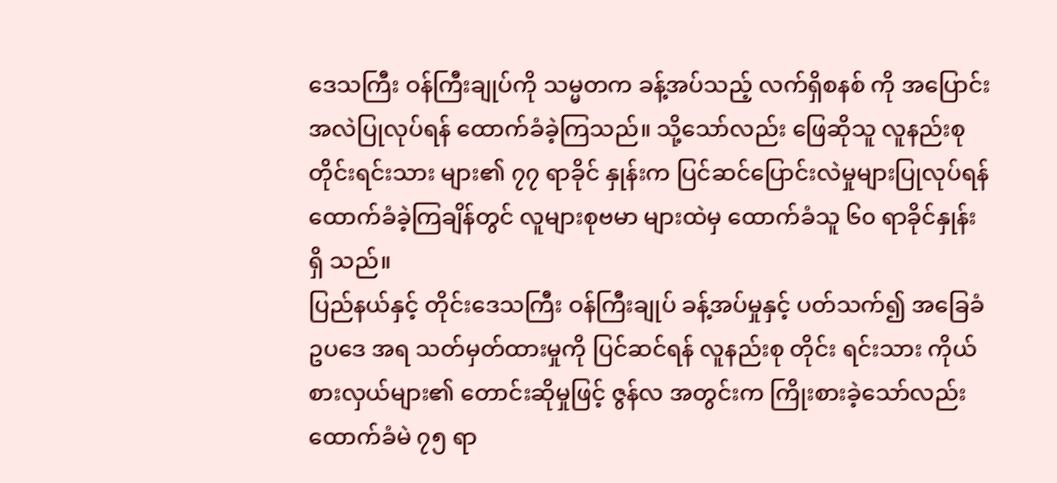ဒေသကြီး ဝန်ကြီးချုပ်ကို သမ္မတက ခန့်အပ်သည့် လက်ရှိစနစ် ကို အပြောင်းအလဲပြုလုပ်ရန် ထောက်ခံခဲ့ကြသည်။ သို့သော်လည်း ဖြေဆိုသူ လူနည်းစုတိုင်းရင်းသား များ၏ ၇၇ ရာခိုင် နှုန်းက ပြင်ဆင်ပြောင်းလဲမှုများပြုလုပ်ရန် ထောက်ခံခဲ့ကြချိန်တွင် လူများစုဗမာ များထဲမှ ထောက်ခံသူ ၆၀ ရာခိုင်နှုန်း ရှိ သည်။
ပြည်နယ်နှင့် တိုင်းဒေသကြီး ဝန်ကြီးချုပ် ခန့်အပ်မှုနှင့် ပတ်သက်၍ အခြေခံဥပဒေ အရ သတ်မှတ်ထားမှုကို ပြင်ဆင်ရန် လူနည်းစု တိုင်း ရင်းသား ကိုယ်စားလှယ်များ၏ တောင်းဆိုမှုဖြင့် ဇွန်လ အတွင်းက ကြိုးစားခဲ့သော်လည်း ထောက်ခံမဲ ၇၅ ရာ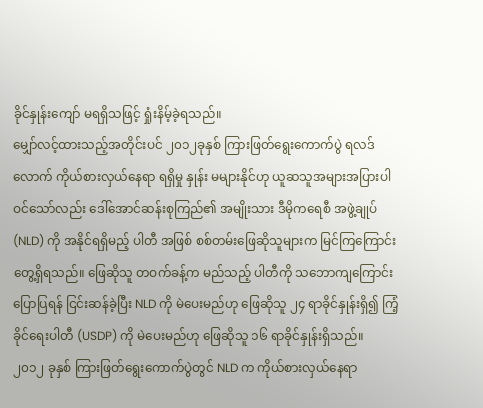ခိုင်နှုန်းကျော် မရရှိသဖြင့် ရှုံးနိမ့်ခဲ့ရသည်။
မျှော်လင့်ထားသည့်အတိုင်းပင် ၂၀၁၂ခုနှစ် ကြားဖြတ်ရွေးကောက်ပွဲ ရလဒ်လောက် ကိုယ်စားလှယ်နေရာ ရရှိမှု နှုန်း မများနိုင်ဟု ယူဆသူအများအပြားပါဝင်သော်လည်း ဒေါ်အောင်ဆန်းစုကြည်၏ အမျိုးသား ဒီမိုကရေစီ အဖွဲ့ချုပ် (NLD) ကို အနိုင်ရရှိမည့် ပါတီ အဖြစ် စစ်တမ်းဖြေဆိုသူများက မြင်ကြကြောင်းတွေ့ရှိရသည်။ ဖြေဆိုသူ တဝက်ခန့်က မည်သည့် ပါတီကို သဘောကျကြောင်းပြောပြရန် ငြင်းဆန်ခဲ့ပြီး NLD ကို မဲပေးမည်ဟု ဖြေဆိုသူ ၂၄ ရာခိုင်နှုန်းရှိ၍ ကြံ့ခိုင်ရေးပါတီ (USDP) ကို မဲပေးမည်ဟု ဖြေဆိုသူ ၁၆ ရာခိုင်နှုန်းရှိသည်။
၂၀၁၂ ခုနှစ် ကြားဖြတ်ရွေးကောက်ပွဲတွင် NLD က ကိုယ်စားလှယ်နေရာ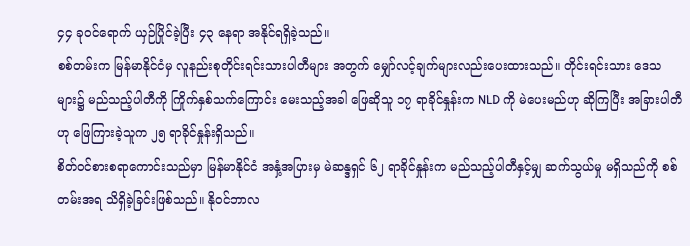၄၄ ခုဝင်ရောက် ယှဉ်ပြိုင်ခဲ့ပြီး ၄၃ နေရာ အနိုင်ရရှိခဲ့သည်။
စစ်တမ်းက မြန်မာနိုင်ငံမှ လူနည်းစုတိုင်းရင်းသားပါတီများ အတွက် မျှော်လင့်ချက်များလည်းပေးထားသည်။ တိုင်းရင်းသား ဒေသများ၌ မည်သည့်ပါတီကို ကြိုက်နှစ်သက်ကြောင်း မေးသည့်အခါ ဖြေဆိုသူ ၁၇ ရာခိုင်နှုန်းက NLD ကို မဲပေးမည်ဟု ဆိုကြပြီး အခြားပါတီဟု ဖြေကြားခဲ့သူက ၂၅ ရာခိုင်နှုန်းရှိသည်။
စိတ်ဝင်စားစရာကောင်းသည်မှာ မြန်မာနိုင်ငံ အနှံ့အပြားမှ မဲဆန္ဒရှင် ၆၂ ရာခိုင်နှုန်းက မည်သည့်ပါတီနှင့်မျှ ဆက်သွယ်မှု မရှိသည်ကို စစ်တမ်းအရ သိရှိခဲ့ခြင်းဖြစ်သည်။ နိုဝင်ဘာလ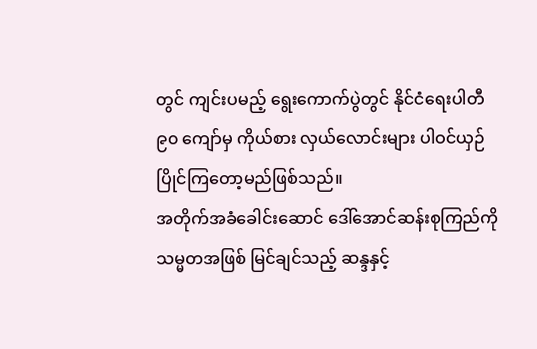တွင် ကျင်းပမည့် ရွေးကောက်ပွဲတွင် နိုင်ငံရေးပါတီ ၉၀ ကျော်မှ ကိုယ်စား လှယ်လောင်းများ ပါဝင်ယှဉ်ပြိုင်ကြတော့မည်ဖြစ်သည်။
အတိုက်အခံခေါင်းဆောင် ဒေါ်အောင်ဆန်းစုကြည်ကို သမ္မတအဖြစ် မြင်ချင်သည့် ဆန္ဒနှင့်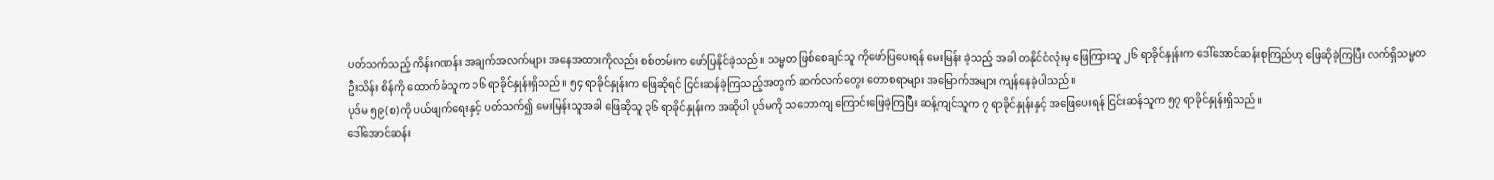ပတ်သက်သည့် ကိန်းဂဏန်း အချက်အလက်များ အနေအထားကိုလည်း စစ်တမ်းက ဖော်ပြနိုင်ခဲ့သည်။ သမ္မတ ဖြစ်စေချင်သူ ကိုဖော်ပြပေးရန် မေးမြန်း ခဲ့သည့် အခါ တနိုင်ငံလုံးမှ ဖြေကြားသူ ၂၆ ရာခိုင်နှုန်းက ဒေါ်အောင်ဆန်းစုကြည်ဟု ဖြေဆိုခဲ့ကြပြီး လက်ရှိသမ္မတ ဦးသိန်း စိန်ကို ထောက်ခံသူက ၁၆ ရာခိုင်နှုန်းရှိသည်။ ၅၄ ရာခိုင်နှုန်းက ဖြေဆိုရင် ငြင်းဆန်ခဲ့ကြသည့်အတွက် ဆက်လက်တွေး တောစရာများ အမြောက်အများ ကျန်နေခဲ့ပါသည်။
ပုဒ်မ ၅၉(စ)ကို ပယ်ဖျက်ရေးနှင့် ပတ်သက်၍ မေးမြန်းသူအခါ ဖြေဆိုသူ ၃၆ ရာခိုင်နှုန်းက အဆိုပါ ပုဒ်မကို သဘောကျ ကြောင်းဖြေခဲ့ကြပြီး ဆန့်ကျင်သူက ၇ ရာခိုင်နှုန်းနှင့် အဖြေပေးရန် ငြင်းဆန်သူက ၅၇ ရာခိုင်နှုန်းရှိသည်။
ဒေါ်အောင်ဆန်း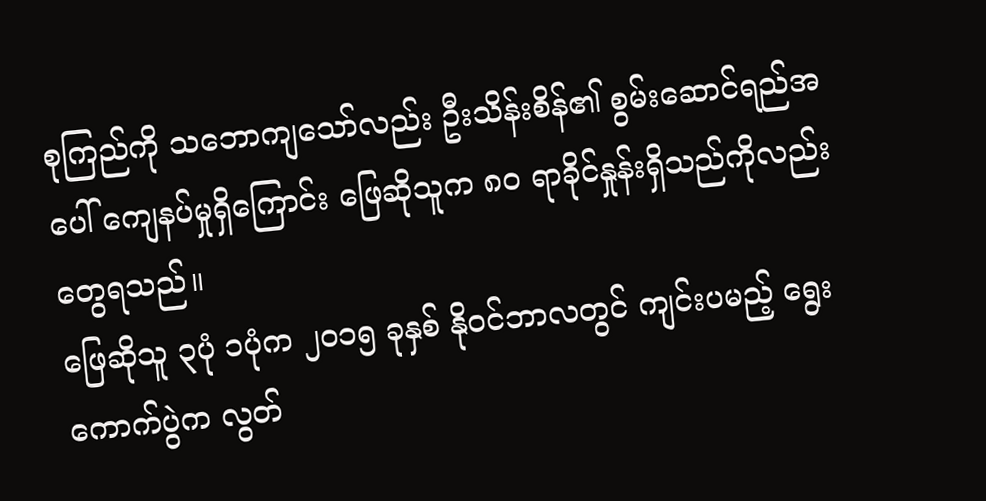စုကြည်ကို သဘောကျသော်လည်း ဦးသိန်းစိန်၏ စွမ်းဆောင်ရည်အပေါ် ကျေနပ်မှုရှိကြောင်း ဖြေဆိုသူက ၈၀ ရာခိုင်နှုန်းရှိသည်ကိုလည်း တွေရသည်။
ဖြေဆိုသူ ၃ပုံ ၁ပုံက ၂၀၁၅ ခုနှစ် နိုဝင်ဘာလတွင် ကျင်းပမည့် ရွေးကောက်ပွဲက လွတ်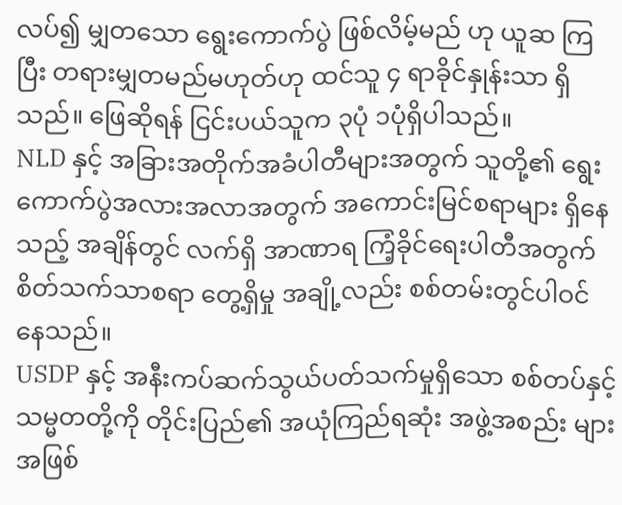လပ်၍ မျှတသော ရွေးကောက်ပွဲ ဖြစ်လိမ့်မည် ဟု ယူဆ ကြပြီး တရားမျှတမည်မဟုတ်ဟု ထင်သူ ၄ ရာခိုင်နှုန်းသာ ရှိသည်။ ဖြေဆိုရန် ငြင်းပယ်သူက ၃ပုံ ၁ပုံရှိပါသည်။
NLD နှင့် အခြားအတိုက်အခံပါတီများအတွက် သူတို့၏ ရွေးကောက်ပွဲအလားအလာအတွက် အကောင်းမြင်စရာများ ရှိနေ သည့် အချိန်တွင် လက်ရှိ အာဏာရ ကြံ့ခိုင်ရေးပါတီအတွက် စိတ်သက်သာစရာ တွေ့ရှိမှု အချို့လည်း စစ်တမ်းတွင်ပါဝင် နေသည်။
USDP နှင့် အနီးကပ်ဆက်သွယ်ပတ်သက်မှုရှိသော စစ်တပ်နှင့် သမ္မတတို့ကို တိုင်းပြည်၏ အယုံကြည်ရဆုံး အဖွဲ့အစည်း များ အဖြစ်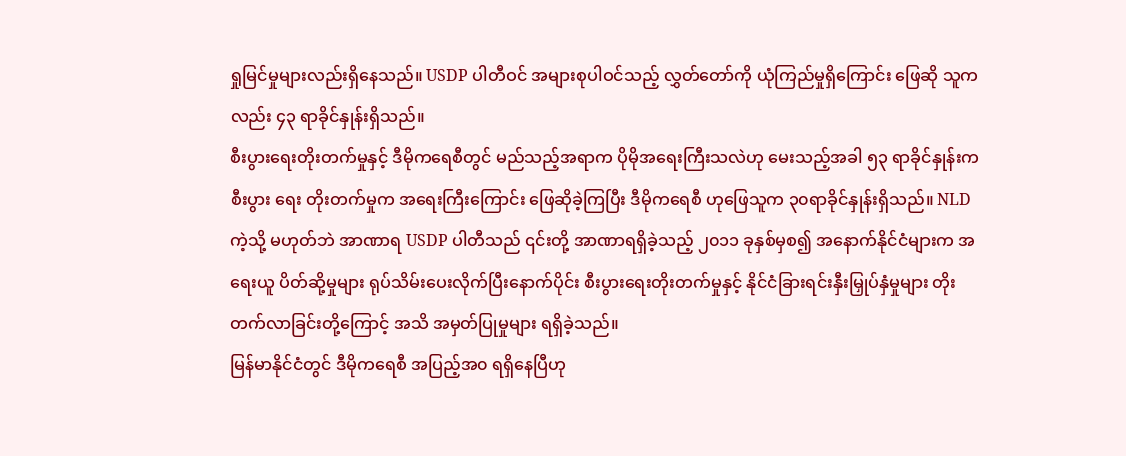ရှုမြင်မှုများလည်းရှိနေသည်။ USDP ပါတီဝင် အများစုပါဝင်သည့် လွှတ်တော်ကို ယုံကြည်မှုရှိကြောင်း ဖြေဆို သူကလည်း ၄၃ ရာခိုင်နှုန်းရှိသည်။
စီးပွားရေးတိုးတက်မှုနှင့် ဒီမိုကရေစီတွင် မည်သည့်အရာက ပိုမိုအရေးကြီးသလဲဟု မေးသည့်အခါ ၅၃ ရာခိုင်နှုန်းက စီးပွား ရေး တိုးတက်မှုက အရေးကြီးကြောင်း ဖြေဆိုခဲ့ကြပြီး ဒီမိုကရေစီ ဟုဖြေသူက ၃၀ရာခိုင်နှုန်းရှိသည်။ NLD ကဲ့သို့ မဟုတ်ဘဲ အာဏာရ USDP ပါတီသည် ၎င်းတို့ အာဏာရရှိခဲ့သည့် ၂၀၁၁ ခုနှစ်မှစ၍ အနောက်နိုင်ငံများက အရေးယူ ပိတ်ဆို့မှုများ ရုပ်သိမ်းပေးလိုက်ပြီးနောက်ပိုင်း စီးပွားရေးတိုးတက်မှုနှင့် နိုင်ငံခြားရင်းနှီးမြှုပ်နှံမှုများ တိုးတက်လာခြင်းတို့ကြောင့် အသိ အမှတ်ပြုမှုများ ရရှိခဲ့သည်။
မြန်မာနိုင်ငံတွင် ဒီမိုကရေစီ အပြည့်အ၀ ရရှိနေပြီဟု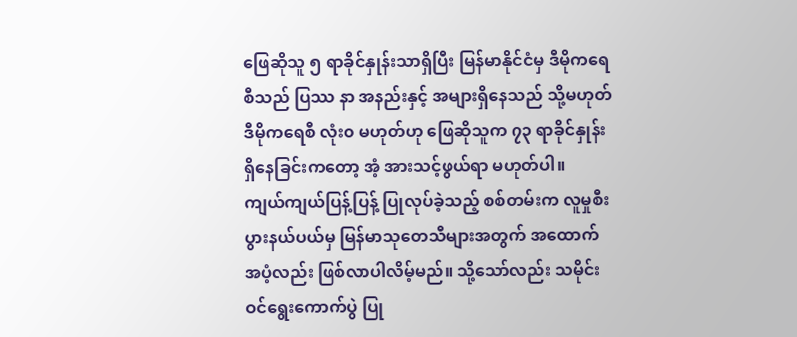ဖြေဆိုသူ ၅ ရာခိုင်နှုန်းသာရှိပြီး မြန်မာနိုင်ငံမှ ဒီမိုကရေစီသည် ပြဿ နာ အနည်းနှင့် အများရှိနေသည် သို့မဟုတ် ဒီမိုကရေစီ လုံး၀ မဟုတ်ဟု ဖြေဆိုသူက ၇၃ ရာခိုင်နှုန်း ရှိနေခြင်းကတော့ အံ့ အားသင့်ဖွယ်ရာ မဟုတ်ပါ။
ကျယ်ကျယ်ပြန့်ပြန့် ပြုလုပ်ခဲ့သည့် စစ်တမ်းက လူမှုစီးပွားနယ်ပယ်မှ မြန်မာသုတေသီများအတွက် အထောက်အပံ့လည်း ဖြစ်လာပါလိမ့်မည်။ သို့သော်လည်း သမိုင်းဝင်ရွေးကောက်ပွဲ ပြု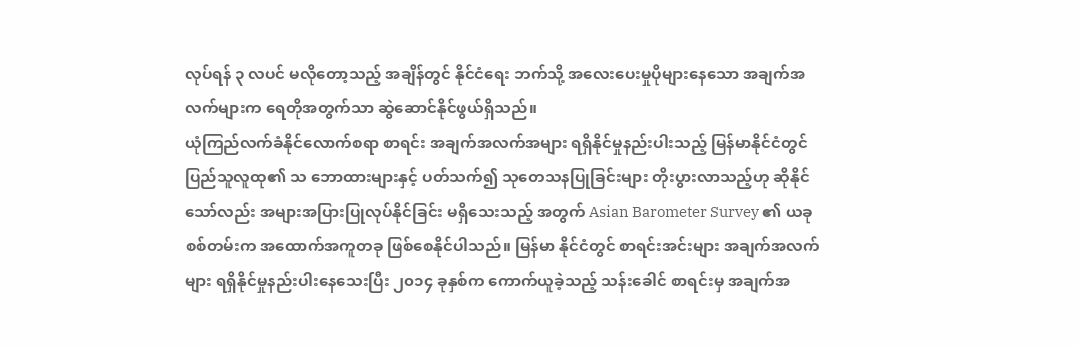လုပ်ရန် ၃ လပင် မလိုတော့သည့် အချိန်တွင် နိုင်ငံရေး ဘက်သို့ အလေးပေးမှုပိုများနေသော အချက်အလက်များက ရေတိုအတွက်သာ ဆွဲဆောင်နိုင်ဖွယ်ရှိသည်။
ယုံကြည်လက်ခံနိုင်လောက်စရာ စာရင်း အချက်အလက်အများ ရရှိနိုင်မှုနည်းပါးသည့် မြန်မာနိုင်ငံတွင် ပြည်သူလူထု၏ သ ဘောထားများနှင့် ပတ်သက်၍ သုတေသနပြုခြင်းများ တိုးပွားလာသည့်ဟု ဆိုနိုင်သော်လည်း အများအပြားပြုလုပ်နိုင်ခြင်း မရှိသေးသည့် အတွက် Asian Barometer Survey ၏ ယခု စစ်တမ်းက အထောက်အကူတခု ဖြစ်စေနိုင်ပါသည်။ မြန်မာ နိုင်ငံတွင် စာရင်းအင်းများ အချက်အလက်များ ရရှိနိုင်မှုနည်းပါးနေသေးပြီး ၂၀၁၄ ခုနှစ်က ကောက်ယူခဲ့သည့် သန်းခေါင် စာရင်းမှ အချက်အ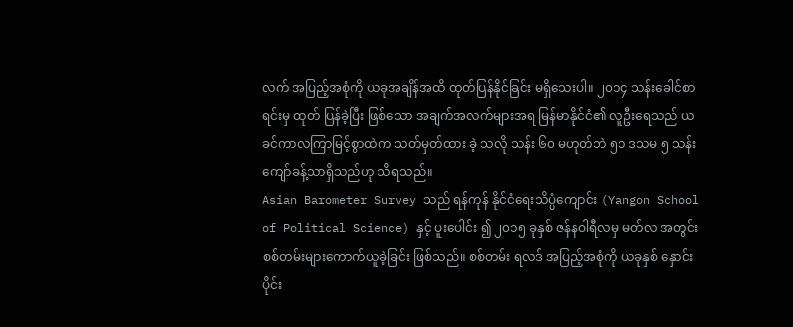လက် အပြည့်အစုံကို ယခုအချိန်အထိ ထုတ်ပြန်နိုင်ခြင်း မရှိသေးပါ။ ၂၀၁၄ သန်းခေါင်စာရင်းမှ ထုတ် ပြန်ခဲ့ပြီး ဖြစ်သော အချက်အလက်များအရ မြန်မာနိုင်ငံ၏ လူဦးရေသည် ယခင်ကာလကြာမြင့်စွာထဲက သတ်မှတ်ထား ခဲ့ သလို သန်း ၆၀ မဟုတ်ဘဲ ၅၁ ဒသမ ၅ သန်း ကျော်ခန့်သာရှိသည်ဟု သိရသည်။
Asian Barometer Survey သည် ရန်ကုန် နိုင်ငံရေးသိပ္ပံကျောင်း (Yangon School of Political Science) နှင့် ပူးပေါင်း ၍ ၂၀၁၅ ခုနှစ် ဇန်နဝါရီလမှ မတ်လ အတွင်း စစ်တမ်းများကောက်ယူခဲ့ခြင်း ဖြစ်သည်။ စစ်တမ်း ရလဒ် အပြည့်အစုံကို ယခုနှစ် နှောင်းပိုင်း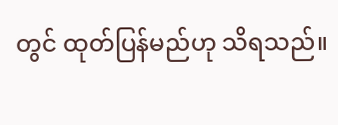တွင် ထုတ်ပြန်မည်ဟု သိရသည်။